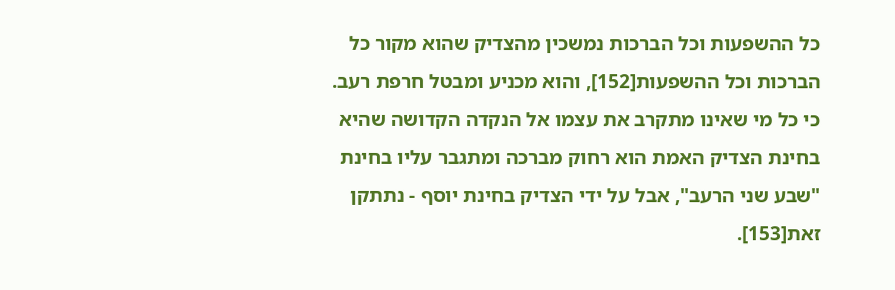כל ההשפעות וכל הברכות נמשכין מהצדיק שהוא מקור כל הברכות וכל ההשפעות[152], והוא מכניע ומבטל חרפת רעב.
כי כל מי שאינו מתקרב את עצמו אל הנקדה הקדושה שהיא בחינת הצדיק האמת הוא רחוק מברכה ומתגבר עליו בחינת "שבע שני הרעב", אבל על ידי הצדיק בחינת יוסף - נתתקן זאת[153].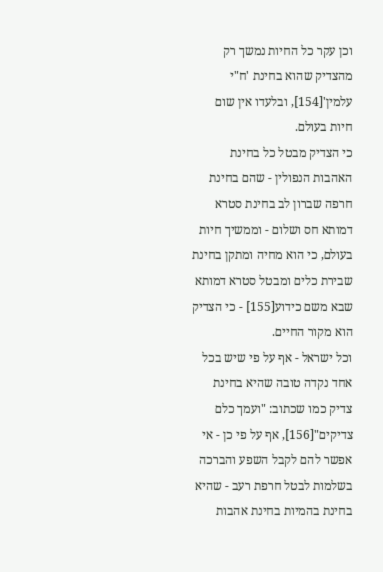וכן עקר כל החיות נמשך רק מהצדיק שהוא בחינת 'ח"י עלמין'[154], ובלעדו אין שום חיות בעולם.
כי הצדיק מבטל כל בחינת האהבות הנפולין - שהם בחינת חרפה שברון לב בחינת סטרא דמותא חס ושלום - וממשיך חיות בעולם, כי הוא מחיה ומתקן בחינת שבירת כלים ומבטל סטרא דמותא שבא משם כידוע[155] - כי הצדיק הוא מקור החיים.
וכל ישראל - אף על פי שיש בכל אחד נקדה טובה שהיא בחינת צדיק כמו שכתוב: "ועמך כלם צדיקים"[156], אף על פי כן - אי אפשר להם לקבל השפע והברכה בשלמות לבטל חרפת רעב - שהיא בחינת בהמיות בחינת אהבות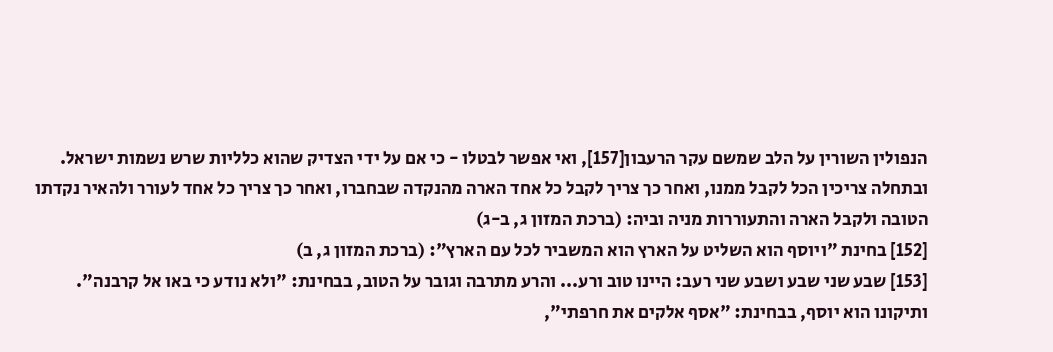הנפולין השורין על הלב שמשם עקר הרעבון[157], ואי אפשר לבטלו - כי אם על ידי הצדיק שהוא כלליות שרש נשמות ישראל.
ובתחלה צריכין הכל לקבל ממנו, ואחר כך צריך לקבל כל אחד הארה מהנקדה שבחברו, ואחר כך צריך כל אחד לעורר ולהאיר נקדתו הטובה ולקבל הארה והתעוררות מניה וביה: (ברכת המזון ג, ב-ג)
[152] בחינת "ויוסף הוא השליט על הארץ הוא המשביר לכל עם הארץ": (ברכת המזון ג, ב)
[153] שבע שני שבע ושבע שני רעב: היינו טוב ורע... והרע מתרבה וגובר על הטוב, בבחינת: "ולא נודע כי באו אל קרבנה". ותיקונו הוא יוסף, בבחינת: "אסף אלקים את חרפתי",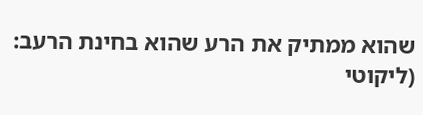שהוא ממתיק את הרע שהוא בחינת הרעב: (ליקוטי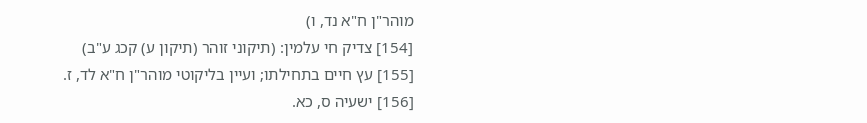מוהר"ן ח"א נד, ו)
[154] צדיק חי עלמין: (תיקוני זוהר (תיקון ע) קכג ע"ב)
[155] עץ חיים בתחילתו; ועיין בליקוטי מוהר"ן ח"א לד, ז.
[156] ישעיה ס, כא.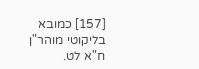[157] כמובא בליקוטי מוהר"ן ח"א לט.